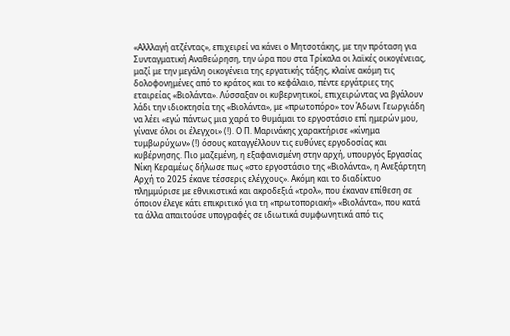«Αλλλαγή ατζέντας», επιχειρεί να κάνει ο Μητσοτάκης, με την πρόταση για Συνταγματική Αναθεώρηση, την ώρα που στα Τρίκαλα οι λαϊκές οικογένειας, μαζί με την μεγάλη οικογένεια της εργατικής τάξης, κλαίνε ακόμη τις δολοφονημένες από το κράτος και το κεφάλαιο, πέντε εργάτριες της εταιρείας «Βιολάντα». Λύσσαξαν οι κυβερνητικοί, επιχειρώντας να βγάλουν λάδι την ιδιοκτησία της «Βιολάντα», με «πρωτοπόρο» τον Άδωνι Γεωργιάδη να λέει «εγώ πάντως μια χαρά το θυμάμαι το εργοστάσιο επί ημερών μου, γίνανε όλοι οι έλεγχοι» (!). Ο Π. Μαρινάκης χαρακτήρισε «κίνημα τυμβωρύχων» (!) όσους καταγγέλλουν τις ευθύνες εργοδοσίας και κυβέρνησης. Πιο μαζεμένη, η εξαφανισμένη στην αρχή, υπουργός Εργασίας Νίκη Κεραμέως δήλωσε πως «στο εργοστάσιο της «Βιολάντα», η Ανεξάρτητη Αρχή το 2025 έκανε τέσσερις ελέγχους». Ακόμη και το διαδίκτυο πλημμύρισε με εθνικιστικά και ακροδεξιά «τρολ», που έκαναν επίθεση σε όποιον έλεγε κάτι επικριτικό για τη «πρωτοποριακή» «Βιολάντα», που κατά τα άλλα απαιτούσε υπογραφές σε ιδιωτικά συμφωνητικά από τις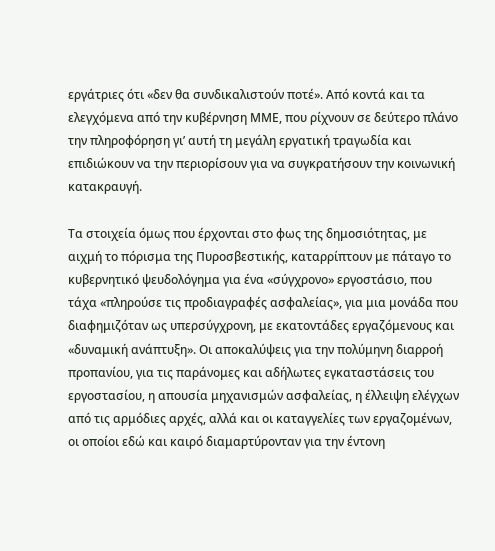εργάτριες ότι «δεν θα συνδικαλιστούν ποτέ». Από κοντά και τα ελεγχόμενα από την κυβέρνηση ΜΜΕ, που ρίχνουν σε δεύτερο πλάνο την πληροφόρηση γι’ αυτή τη μεγάλη εργατική τραγωδία και επιδιώκουν να την περιορίσουν για να συγκρατήσουν την κοινωνική κατακραυγή.

Τα στοιχεία όμως που έρχονται στο φως της δημοσιότητας, με αιχμή το πόρισμα της Πυροσβεστικής, καταρρίπτουν με πάταγο το κυβερνητικό ψευδολόγημα για ένα «σύγχρονο» εργοστάσιο, που τάχα «πληρούσε τις προδιαγραφές ασφαλείας», για μια μονάδα που διαφημιζόταν ως υπερσύγχρονη, με εκατοντάδες εργαζόμενους και «δυναμική ανάπτυξη». Οι αποκαλύψεις για την πολύμηνη διαρροή προπανίου, για τις παράνομες και αδήλωτες εγκαταστάσεις του εργοστασίου, η απουσία μηχανισμών ασφαλείας, η έλλειψη ελέγχων από τις αρμόδιες αρχές, αλλά και οι καταγγελίες των εργαζομένων, οι οποίοι εδώ και καιρό διαμαρτύρονταν για την έντονη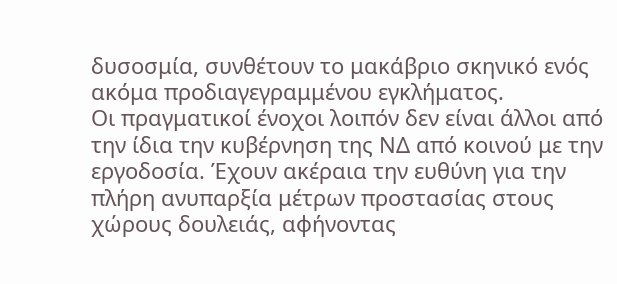δυσοσμία, συνθέτουν το μακάβριο σκηνικό ενός ακόμα προδιαγεγραμμένου εγκλήματος.
Οι πραγματικοί ένοχοι λοιπόν δεν είναι άλλοι από την ίδια την κυβέρνηση της ΝΔ από κοινού με την εργοδοσία. Έχουν ακέραια την ευθύνη για την πλήρη ανυπαρξία μέτρων προστασίας στους χώρους δουλειάς, αφήνοντας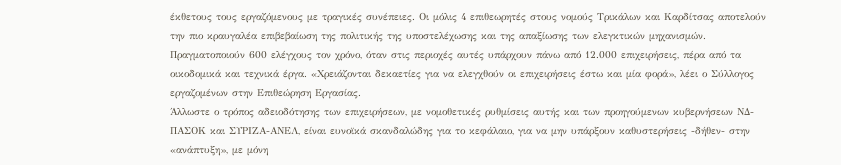έκθετους τους εργαζόμενους με τραγικές συνέπειες. Οι μόλις 4 επιθεωρητές στους νομούς Τρικάλων και Καρδίτσας αποτελούν την πιο κραυγαλέα επιβεβαίωση της πολιτικής της υποστελέχωσης και της απαξίωσης των ελεγκτικών μηχανισμών. Πραγματοποιούν 600 ελέγχους τον χρόνο, όταν στις περιοχές αυτές υπάρχουν πάνω από 12.000 επιχειρήσεις, πέρα από τα οικοδομικά και τεχνικά έργα. «Χρειάζονται δεκαετίες για να ελεγχθούν οι επιχειρήσεις έστω και μία φορά», λέει ο Σύλλογος εργαζομένων στην Επιθεώρηση Εργασίας.
Άλλωστε ο τρόπος αδειοδότησης των επιχειρήσεων, με νομοθετικές ρυθμίσεις αυτής και των προηγούμενων κυβερνήσεων ΝΔ-ΠΑΣΟΚ και ΣΥΡΙΖΑ-ΑΝΕΛ, είναι ευνοϊκά σκανδαλώδης για το κεφάλαιο, για να μην υπάρξουν καθυστερήσεις -δήθεν- στην «ανάπτυξη», με μόνη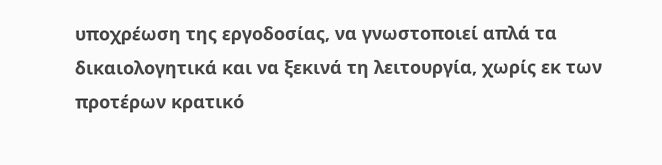υποχρέωση της εργοδοσίας, να γνωστοποιεί απλά τα δικαιολογητικά και να ξεκινά τη λειτουργία, χωρίς εκ των προτέρων κρατικό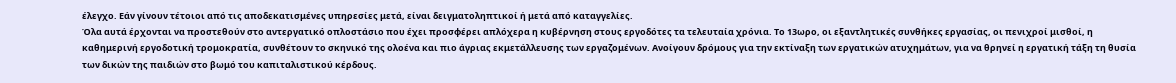έλεγχο. Εάν γίνουν τέτοιοι από τις αποδεκατισμένες υπηρεσίες μετά, είναι δειγματοληπτικοί ή μετά από καταγγελίες.
Όλα αυτά έρχονται να προστεθούν στο αντεργατικό οπλοστάσιο που έχει προσφέρει απλόχερα η κυβέρνηση στους εργοδότες τα τελευταία χρόνια. Το 13ωρο, οι εξαντλητικές συνθήκες εργασίας, οι πενιχροί μισθοί, η καθημερινή εργοδοτική τρομοκρατία, συνθέτουν το σκηνικό της ολοένα και πιο άγριας εκμετάλλευσης των εργαζομένων. Ανοίγουν δρόμους για την εκτίναξη των εργατικών ατυχημάτων, για να θρηνεί η εργατική τάξη τη θυσία των δικών της παιδιών στο βωμό του καπιταλιστικού κέρδους.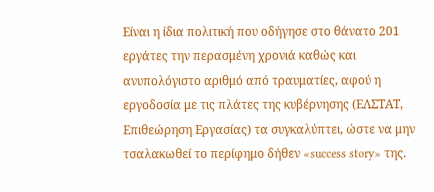Είναι η ίδια πολιτική που οδήγησε στο θάνατο 201 εργάτες την περασμένη χρονιά καθώς και ανυπολόγιστο αριθμό από τραυματίες, αφού η εργοδοσία με τις πλάτες της κυβέρνησης (ΕΛΣΤΑΤ, Επιθεώρηση Εργασίας) τα συγκαλύπτει, ώστε να μην τσαλακωθεί το περίφημο δήθεν «success story» της.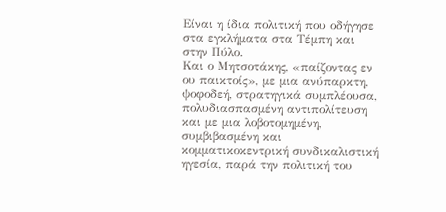Είναι η ίδια πολιτική που οδήγησε στα εγκλήματα στα Τέμπη και στην Πύλο.
Και ο Μητσοτάκης, «παίζοντας εν ου παικτοίς», με μια ανύπαρκτη, ψοφοδεή, στρατηγικά συμπλέουσα, πολυδιασπασμένη αντιπολίτευση και με μια λοβοτομημένη, συμβιβασμένη και κομματικοκεντρική συνδικαλιστική ηγεσία, παρά την πολιτική του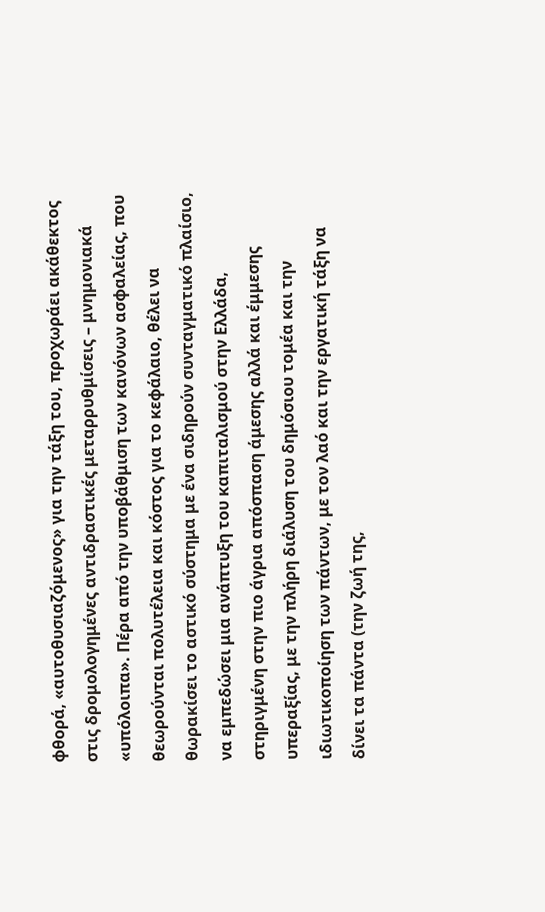φθορά, «αυτοθυσιαζόμενος» για την τάξη του, προχωράει ακάθεκτος στις δρομολογημένες αντιδραστικές μεταρρυθμίσεις – μνημονιακά «υπόλοιπα». Πέρα από την υποβάθμιση των κανόνων ασφαλείας, που θεωρούνται πολυτέλεια και κόστος για το κεφάλαιο, θέλει να θωρακίσει το αστικό σύστημα με ένα σιδηρούν συνταγματικό πλαίσιο, να εμπεδώσει μια ανάπτυξη του καπιταλισμού στην Ελλάδα, στηριγμένη στην πιο άγρια απόσπαση άμεσης αλλά και έμμεσης υπεραξίας, με την πλήρη διάλυση του δημόσιου τομέα και την ιδιωτικοποίηση των πάντων, με τον λαό και την εργατική τάξη να δίνει τα πάντα (την ζωή της,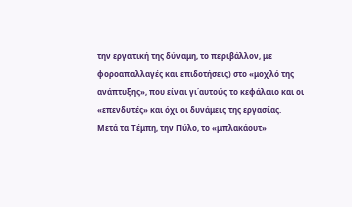την εργατική της δύναμη, το περιβάλλον, με φοροαπαλλαγές και επιδοτήσεις) στο «μοχλό της ανάπτυξης», που είναι γι΄αυτούς το κεφάλαιο και οι «επενδυτές» και όχι οι δυνάμεις της εργασίας.
Μετά τα Τέμπη, την Πύλο, το «μπλακάουτ»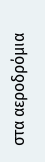στα αεροδρόμια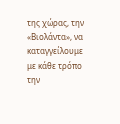της χώρας, την «Βιολάντα», να καταγγείλουμε με κάθε τρόπο την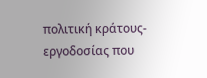πολιτική κράτους-εργοδοσίας που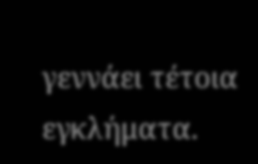γεννάει τέτοια εγκλήματα.